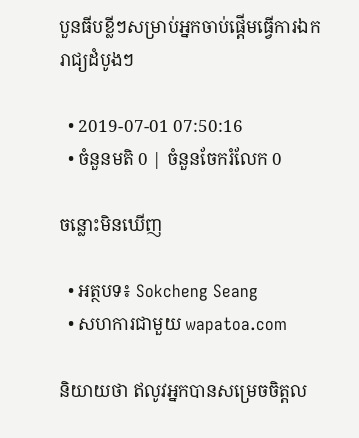បួនធីបខ្លីៗសម្រាប់អ្នកចាប់ផ្តើមធ្វើការឯករាជ្យដំបូងៗ

  • 2019-07-01 07:50:16
  • ចំនួនមតិ 0 | ចំនួនចែករំលែក 0

ចន្លោះមិនឃើញ

  • អត្ថបទ៖ Sokcheng Seang
  • សហការជាមួយ wapatoa.com

និយាយថា ឥលូវអ្នកបានសម្រេចចិត្តល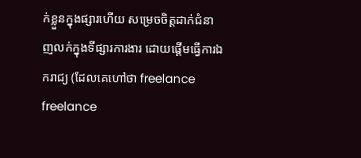ក់ខ្លួនក្នុងផ្សារហើយ សម្រេចចិត្តដាក់ជំនាញលក់ក្នុងទីផ្សារការងារ ដោយផ្តើមធ្វើការឯករាជ្យ (ដែលគេហៅថា freelance freelance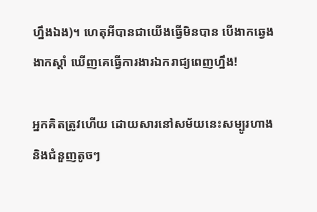ហ្នឹងឯង)។ ហេតុអីបានជាយើងធ្វើមិនបាន បើងាកឆ្វេងងាកស្តាំ ឃើញគេធ្វើការងារឯករាជ្យពេញហ្នឹង!

អ្នកគិតត្រូវហើយ ដោយសារនៅសម័យនេះសម្បូរហាង និងជំនួញតូចៗ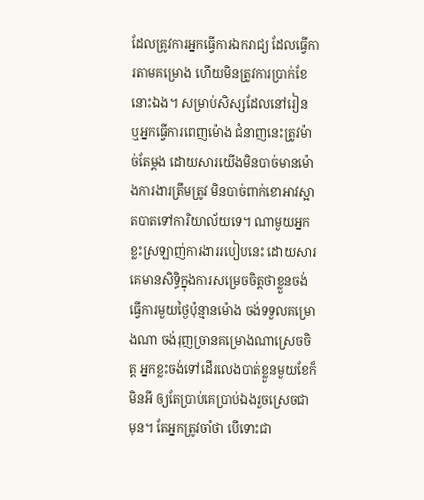ដែលត្រូវការអ្នកធ្វើការឯករាជ្យ ដែលធ្វើការតាមគម្រោង ហើយមិនត្រូវការប្រាក់ខែនោះឯង។ សម្រាប់សិស្សដែលនៅរៀន ឬអ្នកធ្វើការពេញម៉ោង ជំនាញនេះត្រូវម៉ាច់តែម្តង ដោយសារយើងមិនបាច់មានម៉ោងការងារត្រឹមត្រូវ មិនបាច់ពាក់ខោអាវស្អាតបាតទៅការិយាល័យទេ។ ណាមួយអ្នកខ្លះស្រឡាញ់ការងាររបៀបនេះ ដោយសារគេមានសិទ្ធិក្នុងការសម្រេចចិត្តថាខ្លួនចង់ធ្វើការមួយថ្ងៃប៉ុន្មានម៉ោង ចង់ទទួលគម្រោងណា ចង់រុញច្រានគម្រោងណាស្រេចចិត្ត អ្នកខ្លះចង់ទៅដើរលេងបាត់ខ្លួនមួយខែក៏មិនអី ឲ្យតែប្រាប់គេប្រាប់ឯងរួចស្រេចជាមុន។ តែអ្នកត្រូវចាំថា បើទោះជា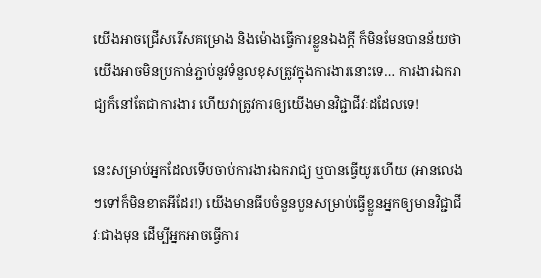យើងអាចជ្រើសរើសគម្រោង និងម៉ោងធ្វើការខ្លួនឯងក្តី ក៏មិនមែនបានន័យថាយើងអាចមិនប្រកាន់ភ្ជាប់នូវទំនួលខុសត្រូវក្នុងការងារនោះទេ… ការងារឯករាជ្យក៏នៅតែជាការងារ ហើយវាត្រូវការឲ្យយើងមានវិជ្ជាជីវៈដដែលទេ!

នេះសម្រាប់អ្នកដែលទើបចាប់ការងារឯករាជ្យ ឬបានធ្វើយូរហើយ (អានលេងៗទៅក៏មិនខាតអីដែរ!) យើងមានធីបចំនួនបួនសម្រាប់ធ្វើខ្លួនអ្នកឲ្យមានវិជ្ជាជីវៈជាងមុន ដើម្បីអ្នកអាចធ្វើការ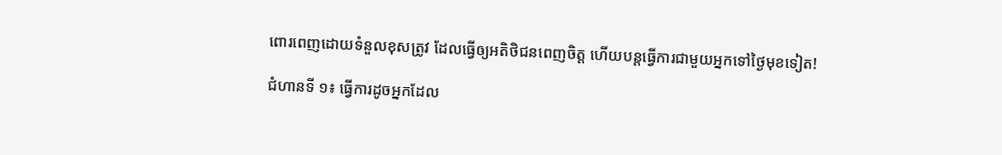ពោរពេញដោយទំនួលខុសត្រូវ ដែលធ្វើឲ្យអតិថិជនពេញចិត្ត ហើយបន្តធ្វើការជាមួយអ្នកទៅថ្ងៃមុខទៀត!

ជំហានទី ១៖ ធ្វើការដូចអ្នកដែល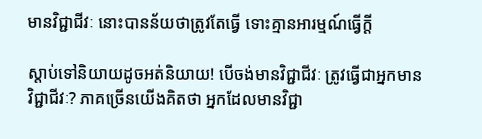មានវិជ្ជាជីវៈ នោះបានន័យថាត្រូវតែធ្វើ ទោះគ្មានអារម្មណ៍ធ្វើក្តី

ស្តាប់ទៅនិយាយដូចអត់និយាយ! បើចង់មានវិជ្ជាជីវៈ ត្រូវធ្វើជាអ្នកមានវិជ្ជាជីវៈ? ភាគច្រើនយើងគិតថា អ្នកដែលមានវិជ្ជា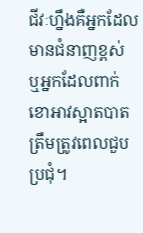ជីវៈហ្នឹងគឺអ្នកដែលមានជំនាញខ្ពស់ ឬអ្នកដែលពាក់ខោអាវស្អាតបាតត្រឹមត្រូវពេលជួបប្រជុំ។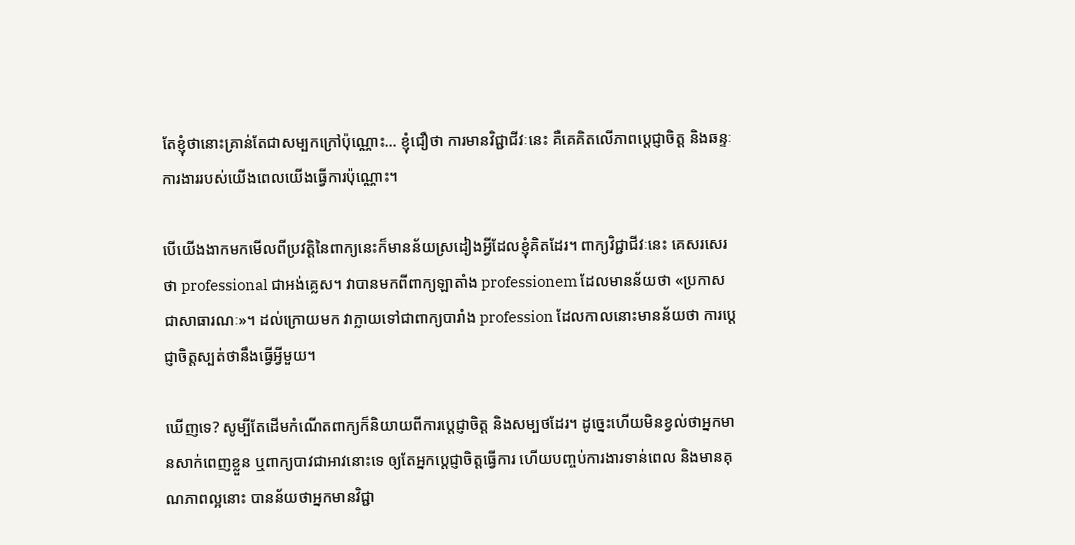តែខ្ញុំថានោះគ្រាន់តែជាសម្បកក្រៅប៉ុណ្ណោះ… ខ្ញុំជឿថា ការមានវិជ្ជាជីវៈនេះ គឺគេគិតលើភាពប្តេជ្ញាចិត្ត និងឆន្ទៈការងាររបស់យើងពេលយើងធ្វើការប៉ុណ្ណោះ។

បើយើងងាកមកមើលពីប្រវត្តិនៃពាក្យនេះក៏មានន័យស្រដៀងអ្វីដែលខ្ញុំគិតដែរ។ ពាក្យវិជ្ជាជីវៈនេះ គេសរសេរថា professional ជាអង់គ្លេស។ វាបានមកពីពាក្យឡាតាំង professionem ដែលមានន័យថា «ប្រកាសជាសាធារណៈ»។ ដល់ក្រោយមក វាក្លាយទៅជាពាក្យបារាំង profession ដែលកាលនោះមានន័យថា ការប្តេជ្ញាចិត្តស្បត់ថានឹងធ្វើអ្វីមួយ។

ឃើញទេ? សូម្បីតែដើមកំណើតពាក្យក៏និយាយពីការប្តេជ្ញាចិត្ត និងសម្បថដែរ។ ដូច្នេះហើយមិនខ្វល់ថាអ្នកមានសាក់ពេញខ្លួន ឬពាក្យបាវជាអាវនោះទេ ឲ្យតែអ្នកប្តេជ្ញាចិត្តធ្វើការ ហើយបញ្ចប់ការងារទាន់ពេល និងមានគុណភាពល្អនោះ បានន័យថាអ្នកមានវិជ្ជា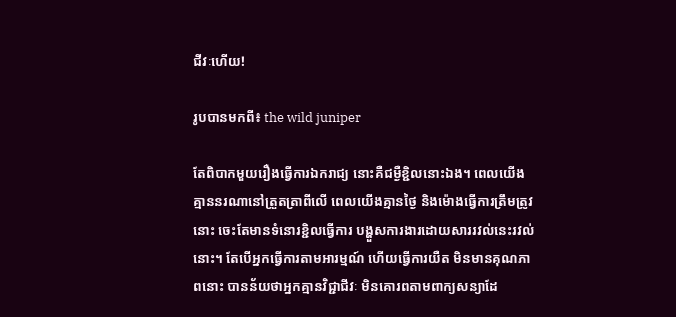ជីវៈហើយ!

រូបបានមកពី៖ the wild juniper

តែពិបាកមួយរឿងធ្វើការឯករាជ្យ នោះគឺជម្ងឺខ្ជិលនោះឯង។ ពេលយើងគ្មាននរណានៅត្រួតត្រាពីលើ ពេលយើងគ្មានថ្ងៃ និងម៉ោងធ្វើការត្រឹមត្រូវនោះ ចេះតែមានទំនោរខ្ជិលធ្វើការ បង្ហួសការងារដោយសាររវល់នេះរវល់នោះ។ តែបើអ្នកធ្វើការតាមអារម្មណ៍ ហើយធ្វើការយឺត មិនមានគុណភាពនោះ បានន័យថាអ្នកគ្មានវិជ្ជាជីវៈ មិនគោរពតាមពាក្យសន្យាដែ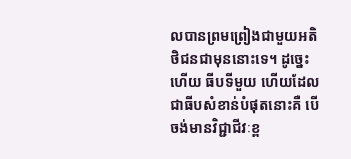លបានព្រមព្រៀងជាមួយអតិថិជនជាមុននោះទេ។ ដូច្នេះហើយ ធីបទីមួយ ហើយដែលជាធីបសំខាន់បំផុតនោះគឺ បើចង់មានវិជ្ជាជីវៈខ្ព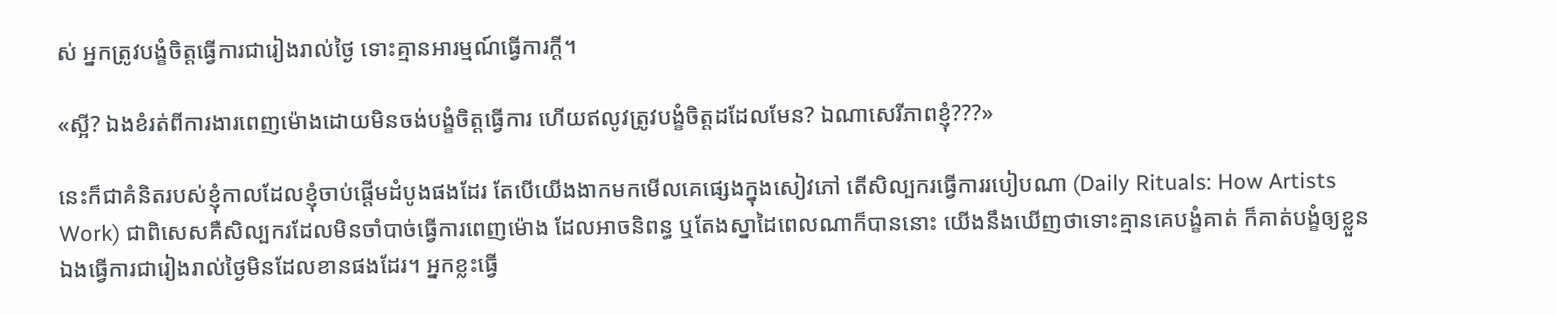ស់ អ្នកត្រូវបង្ខំចិត្តធ្វើការជារៀងរាល់ថ្ងៃ ទោះគ្មានអារម្មណ៍ធ្វើការក្តី។

«ស្អី? ឯងខំរត់ពីការងារពេញម៉ោងដោយមិនចង់បង្ខំចិត្តធ្វើការ ហើយឥលូវត្រូវបង្ខំចិត្តដដែលមែន? ឯណាសេរីភាពខ្ញុំ???»

នេះក៏ជាគំនិតរបស់ខ្ញុំកាលដែលខ្ញុំចាប់ផ្តើមដំបូងផងដែរ តែបើយើងងាកមកមើលគេផ្សេងក្នុងសៀវភៅ តើសិល្បករធ្វើការរបៀបណា (Daily Rituals: How Artists Work) ជាពិសេសគឺសិល្បករដែលមិនចាំបាច់ធ្វើការពេញម៉ោង ដែលអាចនិពន្ធ ឬតែងស្នាដៃពេលណាក៏បាននោះ យើងនឹងឃើញថាទោះគ្មានគេបង្ខំគាត់ ក៏គាត់បង្ខំឲ្យខ្លួនឯងធ្វើការជារៀងរាល់ថ្ងៃមិនដែលខានផងដែរ។ អ្នកខ្លះធ្វើ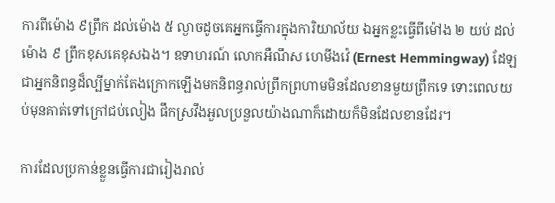ការពីម៉ោង ៩ព្រឹក ដល់ម៉ោង ៥ ល្ងាចដូចគេអ្នកធ្វើការក្នុងការិយាល័យ ឯអ្នកខ្លះធ្វើពីម៉ៅង ២ យប់ ដល់ម៉ោង ៩ ព្រឹកខុសគេខុសឯង។ ឧទាហរណ៍ លោកអឺណឹស ហេមីងវ៉េ (Ernest Hemmingway) ដែឡជាអ្នកនិពន្ធដ៏ល្បីម្នាក់តែងក្រោកឡើងមកនិពន្ធរាល់ព្រឹកព្រហាមមិនដែលខានមួយព្រឹកទេ ទោះពេលយប់មុនគាត់ទៅក្រៅជប់លៀង ផឹកស្រវឹងអួលប្រនួលយ៉ាងណាក៏ដោយក៏មិនដែលខានដែរ។

ការដែលប្រកាន់ខ្លួនធ្វើការជារៀងរាល់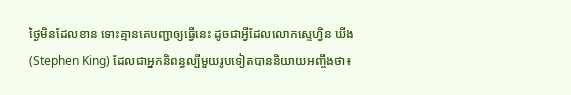ថ្ងៃមិនដែលខាន ទោះគ្មានគេបញ្ជាឲ្យធ្វើនេះ ដូចជាអ្វីដែលលោកស្ទេហ្វិន ឃីង (Stephen King) ដែលជាអ្នកនិពន្ធល្បីមួយរូបទៀតបាននិយាយអញ្ចឹងថា៖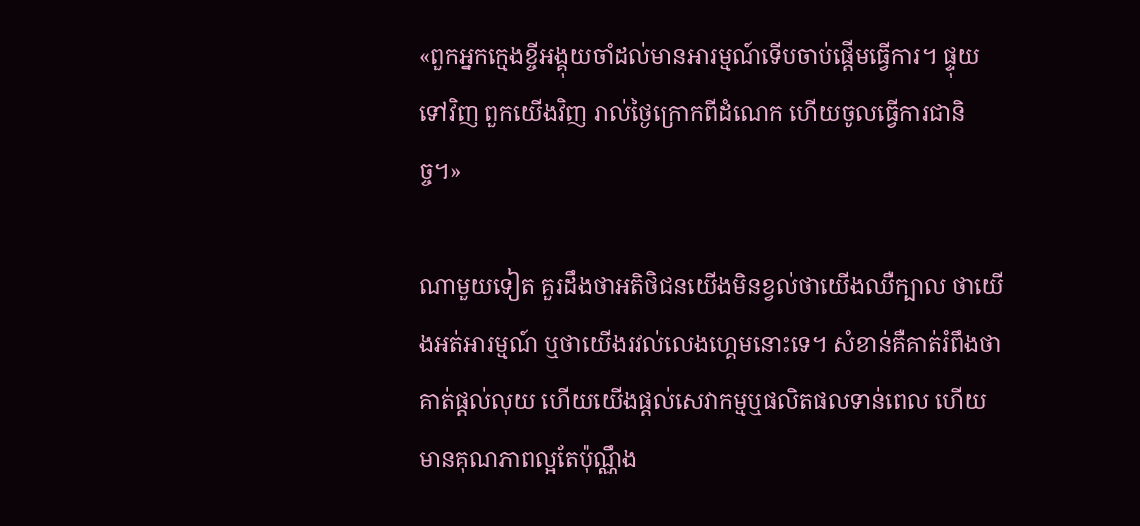«ពួកអ្នកក្មេងខ្ចីអង្គុយចាំដល់មានអារម្មណ៍ទើបចាប់ផ្តើមធ្វើការ។ ផ្ទុយទៅវិញ ពួកយើងវិញ រាល់ថ្ងៃក្រោកពីដំណេក ហើយចូលធ្វើការជានិច្ច។»

ណាមួយទៀត គួរដឹងថាអតិថិជនយើងមិនខ្វល់ថាយើងឈឺក្បាល ថាយើងអត់អារម្មណ៍ ឬថាយើងរវល់លេងហ្គេមនោះទេ។ សំខាន់គឺគាត់រំពឹងថាគាត់ផ្តល់លុយ ហើយយើងផ្តល់សេវាកម្មឬផលិតផលទាន់ពេល ហើយមានគុណភាពល្អតែប៉ុណ្ណឹង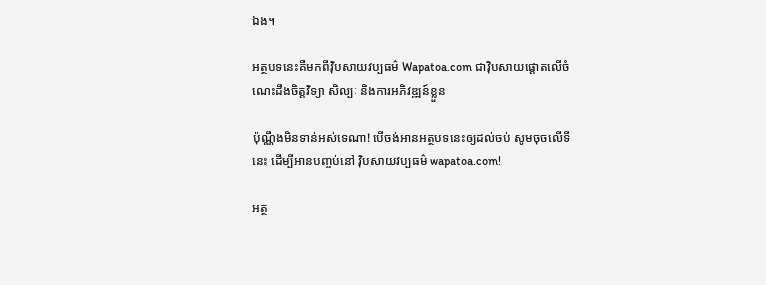ឯង។

អត្ថបទនេះគឺមកពីវ៉ិបសាយវប្បធម៌ Wapatoa.com ជាវ៉ិបសាយផ្តោតលើចំណេះដឹងចិត្តវិទ្យា សិល្បៈ និងការអភិវឌ្ឍន៍ខ្លួន

ប៉ុណ្ណឹងមិនទាន់អស់ទេណា! បើចង់អានអត្ថបទនេះឲ្យដល់ចប់ សូមចុចលើទីនេះ ដើម្បីអានបញ្ចប់នៅ វ៉ិបសាយវប្បធម៌ wapatoa.com!

អត្ថ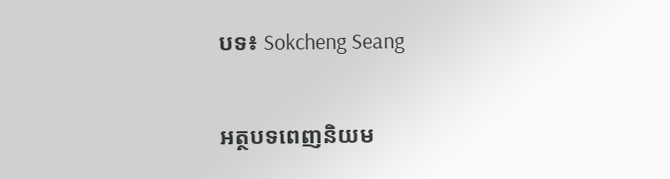បទ៖ Sokcheng Seang

អត្ថបទពេញនិយម